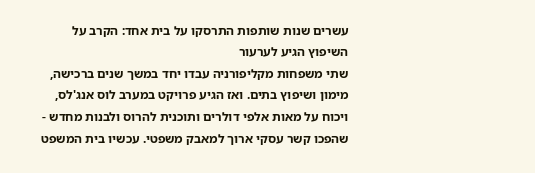עשרים שנות שותפות התרסקו על בית אחד: הקרב על השיפוץ הגיע לערעור
שתי משפחות מקליפורניה עבדו יחד במשך שנים ברכישה, מימון ושיפוץ בתים. ואז הגיע פרויקט במערב לוס אנג'לס, ויכוח על מאות אלפי דולרים ותוכנית להרוס ולבנות מחדש - שהפכו קשר עסקי ארוך למאבק משפטי. עכשיו בית המשפט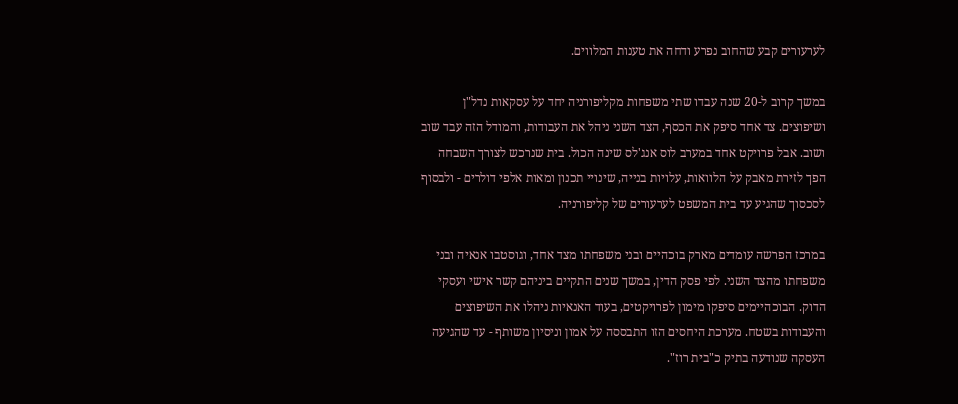לערעורים קבע שהחוב נפרע ודחה את טענות המלווים.

במשך קרוב ל-20 שנה עבדו שתי משפחות מקליפורניה יחד על עסקאות נדל"ן ושיפוצים. צד אחד סיפק את הכסף, הצד השני ניהל את העבודות, והמודל הזה עבד שוב ושוב. אבל פרויקט אחד במערב לוס אנג'לס שינה הכול. בית שנרכש לצורך השבחה הפך לזירת מאבק על הלוואות, עלויות בנייה, שינויי תכנון ומאות אלפי דולרים - ולבסוף לסכסוך שהגיע עד בית המשפט לערעורים של קליפורניה.

במרכז הפרשה עומדים מארק בוכהיים ובני משפחתו מצד אחד, וגוסטבו אנאיה ובני משפחתו מהצד השני. לפי פסק הדין, במשך שנים התקיים ביניהם קשר אישי ועסקי הדוק. הבוכהיימים סיפקו מימון לפרויקטים, בעוד האנאיות ניהלו את השיפוצים והעבודות בשטח. מערכת היחסים הזו התבססה על אמון וניסיון משותף - עד שהגיעה העסקה שנודעה בתיק כ"בית רוז".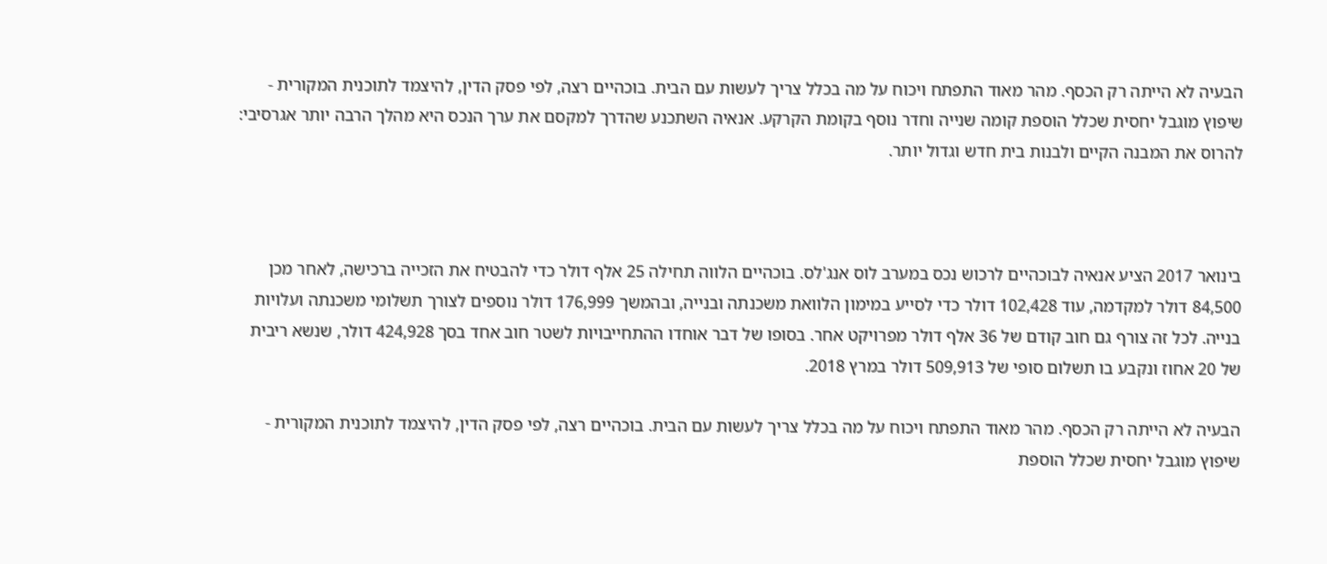הבעיה לא הייתה רק הכסף. מהר מאוד התפתח ויכוח על מה בכלל צריך לעשות עם הבית. בוכהיים רצה, לפי פסק הדין, להיצמד לתוכנית המקורית - שיפוץ מוגבל יחסית שכלל הוספת קומה שנייה וחדר נוסף בקומת הקרקע. אנאיה השתכנע שהדרך למקסם את ערך הנכס היא מהלך הרבה יותר אגרסיבי: להרוס את המבנה הקיים ולבנות בית חדש וגדול יותר.



בינואר 2017 הציע אנאיה לבוכהיים לרכוש נכס במערב לוס אנג'לס. בוכהיים הלווה תחילה 25 אלף דולר כדי להבטיח את הזכייה ברכישה, לאחר מכן 84,500 דולר למקדמה, עוד 102,428 דולר כדי לסייע במימון הלוואת משכנתה ובנייה, ובהמשך 176,999 דולר נוספים לצורך תשלומי משכנתה ועלויות בנייה. לכל זה צורף גם חוב קודם של 36 אלף דולר מפרויקט אחר. בסופו של דבר אוחדו ההתחייבויות לשטר חוב אחד בסך 424,928 דולר, שנשא ריבית של 20 אחוז ונקבע בו תשלום סופי של 509,913 דולר במרץ 2018.

הבעיה לא הייתה רק הכסף. מהר מאוד התפתח ויכוח על מה בכלל צריך לעשות עם הבית. בוכהיים רצה, לפי פסק הדין, להיצמד לתוכנית המקורית - שיפוץ מוגבל יחסית שכלל הוספת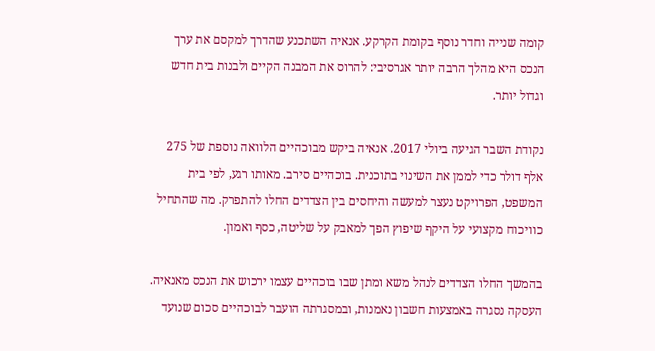קומה שנייה וחדר נוסף בקומת הקרקע. אנאיה השתכנע שהדרך למקסם את ערך הנכס היא מהלך הרבה יותר אגרסיבי: להרוס את המבנה הקיים ולבנות בית חדש וגדול יותר.

נקודת השבר הגיעה ביולי 2017. אנאיה ביקש מבוכהיים הלוואה נוספת של 275 אלף דולר כדי לממן את השינוי בתוכנית. בוכהיים סירב. מאותו רגע, לפי בית המשפט, הפרויקט נעצר למעשה והיחסים בין הצדדים החלו להתפרק. מה שהתחיל כוויכוח מקצועי על היקף שיפוץ הפך למאבק על שליטה, כסף ואמון.

בהמשך החלו הצדדים לנהל משא ומתן שבו בוכהיים עצמו ירכוש את הנכס מאנאיה. העסקה נסגרה באמצעות חשבון נאמנות, ובמסגרתה הועבר לבוכהיים סכום שנועד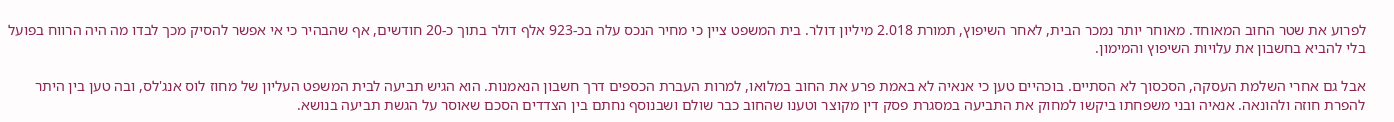לפרוע את שטר החוב המאוחד. מאוחר יותר נמכר הבית, לאחר השיפוץ, תמורת 2.018 מיליון דולר. בית המשפט ציין כי מחיר הנכס עלה בכ-923 אלף דולר בתוך כ-20 חודשים, אף שהבהיר כי אי אפשר להסיק מכך לבדו מה היה הרווח בפועל בלי להביא בחשבון את עלויות השיפוץ והמימון.

אבל גם אחרי השלמת העסקה, הסכסוך לא הסתיים. בוכהיים טען כי אנאיה לא באמת פרע את החוב במלואו, למרות העברת הכספים דרך חשבון הנאמנות. הוא הגיש תביעה לבית המשפט העליון של מחוז לוס אנג'לס, ובה טען בין היתר להפרת חוזה ולהונאה. אנאיה ובני משפחתו ביקשו למחוק את התביעה במסגרת פסק דין מקוצר וטענו שהחוב כבר שולם ושבנוסף נחתם בין הצדדים הסכם שאוסר על הגשת תביעה בנושא.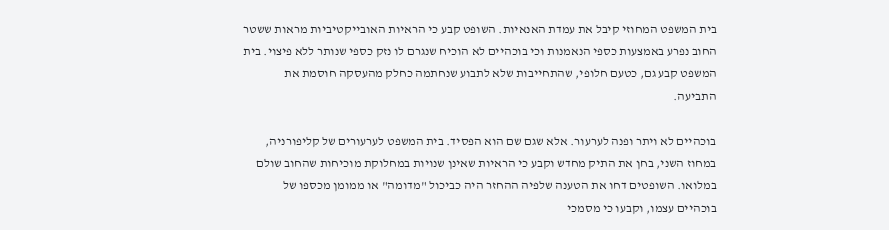בית המשפט המחוזי קיבל את עמדת האנאיות. השופט קבע כי הראיות האובייקטיביות מראות ששטר החוב נפרע באמצעות כספי הנאמנות וכי בוכהיים לא הוכיח שנגרם לו נזק כספי שנותר ללא פיצוי. בית המשפט קבע גם, כטעם חלופי, שהתחייבות שלא לתבוע שנחתמה כחלק מהעסקה חוסמת את התביעה.

בוכהיים לא ויתר ופנה לערעור. אלא שגם שם הוא הפסיד. בית המשפט לערעורים של קליפורניה, במחוז השני, בחן את התיק מחדש וקבע כי הראיות שאינן שנויות במחלוקת מוכיחות שהחוב שולם במלואו. השופטים דחו את הטענה שלפיה ההחזר היה כביכול "מדומה" או ממומן מכספו של בוכהיים עצמו, וקבעו כי מסמכי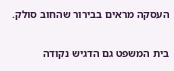העסקה מראים בבירור שהחוב סולק.

בית המשפט גם הדגיש נקודה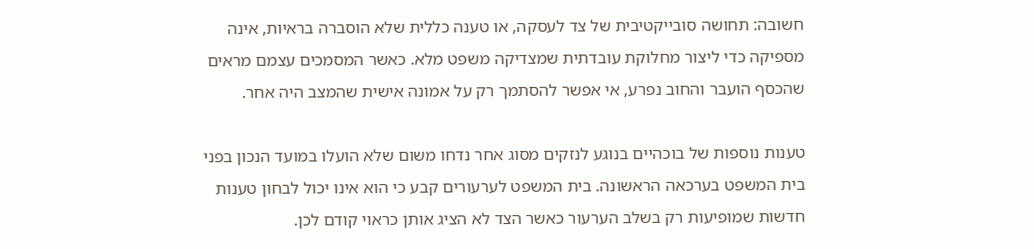חשובה: תחושה סובייקטיבית של צד לעסקה, או טענה כללית שלא הוסברה בראיות, אינה מספיקה כדי ליצור מחלוקת עובדתית שמצדיקה משפט מלא. כאשר המסמכים עצמם מראים שהכסף הועבר והחוב נפרע, אי אפשר להסתמך רק על אמונה אישית שהמצב היה אחר.

טענות נוספות של בוכהיים בנוגע לנזקים מסוג אחר נדחו משום שלא הועלו במועד הנכון בפני בית המשפט בערכאה הראשונה. בית המשפט לערעורים קבע כי הוא אינו יכול לבחון טענות חדשות שמופיעות רק בשלב הערעור כאשר הצד לא הציג אותן כראוי קודם לכן.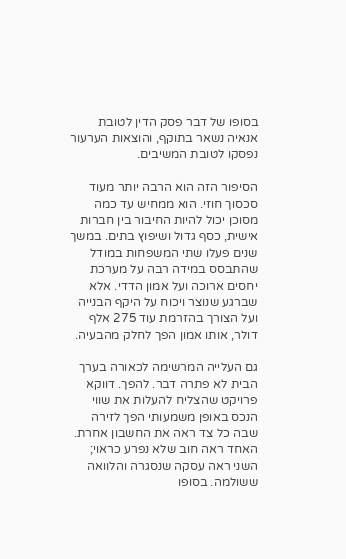בסופו של דבר פסק הדין לטובת אנאיה נשאר בתוקף, והוצאות הערעור נפסקו לטובת המשיבים.

הסיפור הזה הוא הרבה יותר מעוד סכסוך חוזי. הוא ממחיש עד כמה מסוכן יכול להיות החיבור בין חברות אישית, כסף גדול ושיפוץ בתים. במשך שנים פעלו שתי המשפחות במודל שהתבסס במידה רבה על מערכת יחסים ארוכה ועל אמון הדדי. אלא שברגע שנוצר ויכוח על היקף הבנייה ועל הצורך בהזרמת עוד 275 אלף דולר, אותו אמון הפך לחלק מהבעיה.

גם העלייה המרשימה לכאורה בערך הבית לא פתרה דבר. להפך. דווקא פרויקט שהצליח להעלות את שווי הנכס באופן משמעותי הפך לזירה שבה כל צד ראה את החשבון אחרת. האחד ראה חוב שלא נפרע כראוי; השני ראה עסקה שנסגרה והלוואה ששולמה. בסופו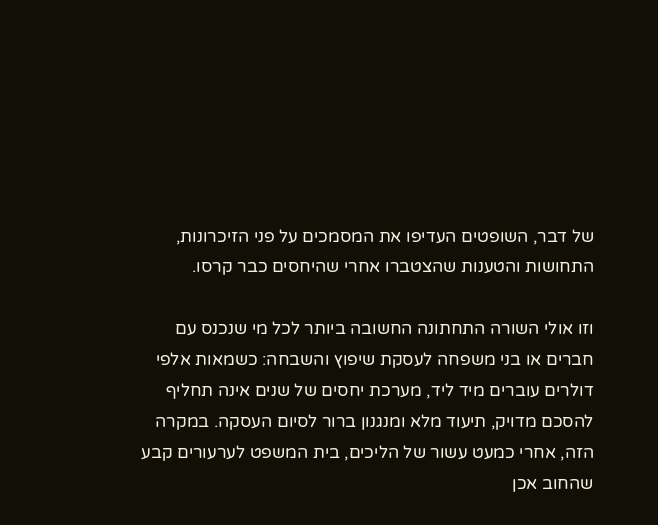של דבר, השופטים העדיפו את המסמכים על פני הזיכרונות, התחושות והטענות שהצטברו אחרי שהיחסים כבר קרסו.

וזו אולי השורה התחתונה החשובה ביותר לכל מי שנכנס עם חברים או בני משפחה לעסקת שיפוץ והשבחה: כשמאות אלפי דולרים עוברים מיד ליד, מערכת יחסים של שנים אינה תחליף להסכם מדויק, תיעוד מלא ומנגנון ברור לסיום העסקה. במקרה הזה, אחרי כמעט עשור של הליכים, בית המשפט לערעורים קבע שהחוב אכן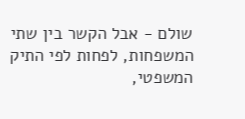שולם - אבל הקשר בין שתי המשפחות, לפחות לפי התיק המשפטי,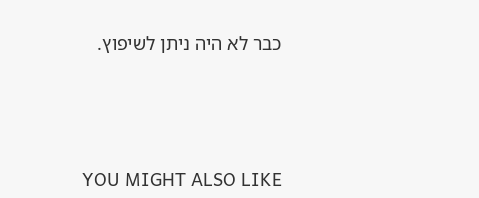כבר לא היה ניתן לשיפוץ.




YOU MIGHT ALSO LIKE